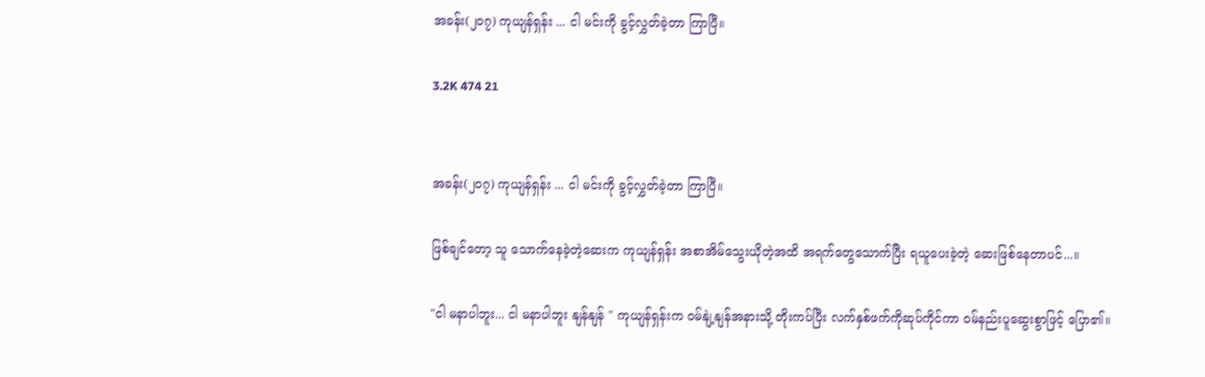အခန်း(၂၀၇) ကုယျန်ရှန်း ... ငါ မင်းကို ခွင့်လွှတ်ခဲ့တာ ကြာပြီ။

3.2K 474 21


အခန်း(၂၀၇) ကုယျန်ရှန်း ... ငါ မင်းကို ခွင့်လွှတ်ခဲ့တာ ကြာပြီ။

ဖြစ်ချင်တော့ သူ သောက်နေခဲ့တဲ့ဆေးက ကုယျန်ရှန်း အစာအိမ်သွေးယိုတဲ့အထိ အရက်တွေသောက်ပြီး ရယူပေးခဲ့တဲ့ ဆေးဖြစ်နေတာပင်...။

"ငါ မနာပါဘူး... ငါ မနာပါဘူး နျန်နျန် " ကုယျန်ရှန်းက ဝမ်နျဲ့နျန်အနားသို့ တိုးကပ်ပြီး လက်နှစ်ဖက်ကိုဆုပ်ကိုင်ကာ ဝမ်နည်းပူဆွေးစွာဖြင့် ပြော၏။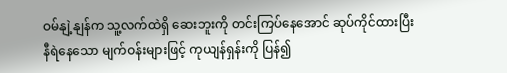ဝမ်နျဲ့နျန်က သူ့လက်ထဲရှိ ဆေးဘူးကို တင်းကြပ်နေအောင် ဆုပ်ကိုင်ထားပြီး နီရဲနေသော မျက်ဝန်းများဖြင့် ကုယျန်ရှန်းကို ပြန်၍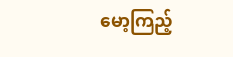မော့ကြည့်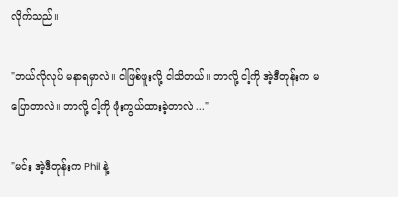လိုက်သည်။

"ဘယ်လိုလုပ် မနာရမှာလဲ။ ငါဖြစ်ဖူးလို့ ငါသိတယ်။ ဘာလို့ ငါ့ကို အဲ့ဒီတုန်းက မပြောတာလဲ။ ဘာလို့ ငါ့ကို ဖုံးကွယ်ထားခဲ့တာလဲ ..."

"မင်း အဲ့ဒီတုန်းက Phil နဲ့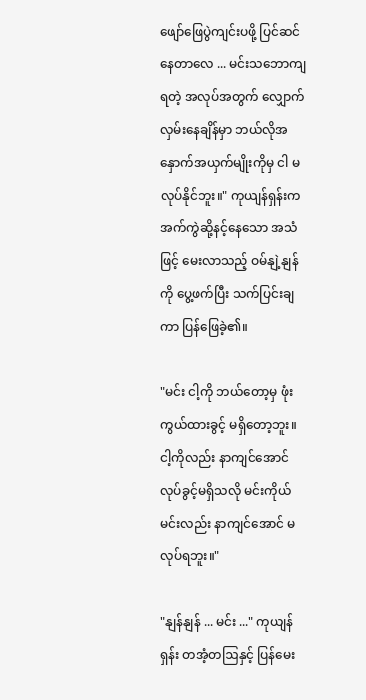ဖျော်ဖြေပွဲကျင်းပဖို့ ပြင်ဆင်နေတာလေ ... မင်းသဘောကျရတဲ့ အလုပ်အတွက် လျှောက်လှမ်းနေချိန်မှာ ဘယ်လိုအနှောက်အယှက်မျိုးကိုမှ ငါ မလုပ်နိုင်ဘူး။" ကုယျန်ရှန်းက အက်ကွဲဆို့နင့်နေသော အသံဖြင့် မေးလာသည့် ဝမ်နျဲ့နျန်ကို ပွေ့ဖက်ပြီး သက်ပြင်းချကာ ပြန်ဖြေခဲ့၏။

"မင်း ငါ့ကို ဘယ်တော့မှ ဖုံးကွယ်ထားခွင့် မရှိတော့ဘူး။ ငါ့ကိုလည်း နာကျင်အောင် လုပ်ခွင့်မရှိသလို မင်းကိုယ်မင်းလည်း နာကျင်အောင် မလုပ်ရဘူး။"

"နျန်နျန် ... မင်း ..." ကုယျန်ရှန်း တအံ့တဩနှင့် ပြန်မေး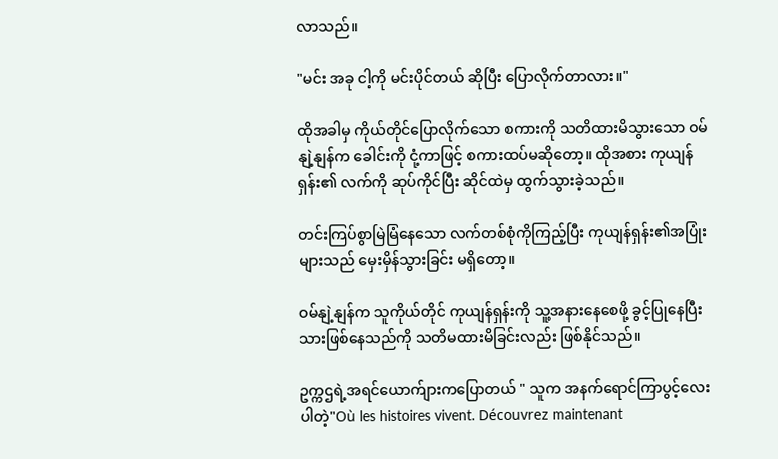လာသည်။

"မင်း အခု ငါ့ကို မင်းပိုင်တယ် ဆိုပြီး ပြောလိုက်တာလား။"

ထိုအခါမှ ကိုယ်တိုင်ပြောလိုက်သော စကားကို သတိထားမိသွားသော ဝမ်နျဲ့နျန်က ခေါင်းကို ငုံ့ကာဖြင့် စကားထပ်မဆိုတော့။ ထိုအစား ကုယျန်ရှန်း၏ လက်ကို ဆုပ်ကိုင်ပြီး ဆိုင်ထဲမှ ထွက်သွားခဲ့သည်။

တင်းကြပ်စွာမြဲမြံနေသော လက်တစ်စုံကိုကြည့်ပြီး ကုယျန်ရှန်း၏အပြုံးများသည် မှေးမှိန်သွားခြင်း မရှိတော့။

ဝမ်နျဲ့နျန်က သူကိုယ်တိုင် ကုယျန်ရှန်းကို သူ့အနားနေစေဖို့ ခွင့်ပြုနေပြီးသားဖြစ်နေသည်ကို သတိမထားမိခြင်းလည်း ဖြစ်နိုင်သည်။

ဥက္ကဌရဲ့အရင်ယောက်ျားကပြောတယ် " သူက အနက်ရောင်ကြာပွင့်လေးပါတဲ့"Où les histoires vivent. Découvrez maintenant